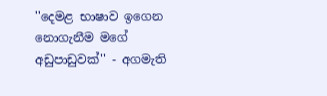''දෙමළ භාෂාව ඉගෙන නොගැනීම මගේ අඩුපාඩුවක්'' - අගමැති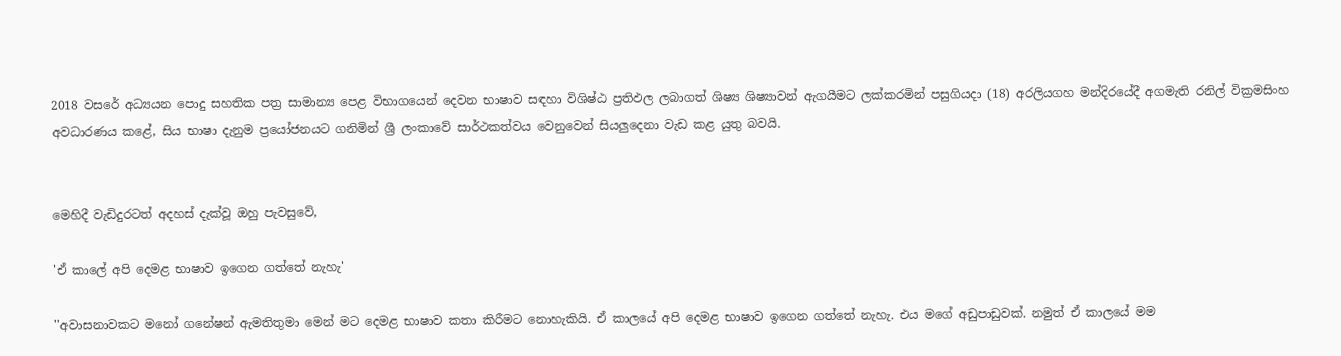2018 වසරේ අධ්‍යයන පොදු සහතික පත්‍ර සාමාන්‍ය පෙළ විභාගයෙන් දෙවන භාෂාව සඳහා විශිෂ්ඨ ප්‍රතිඵල ලබාගත් ශිෂ්‍ය ශිෂ්‍යාවන් ඇගයීමට ලක්කරමින් පසුගියදා (18) අරලියගහ මන්දිරයේදී අගමැති රනිල් වික්‍රමසිංහ අවධාරණය ක‍ළේ, සිය භාෂා දැනුම ප්‍රයෝජනයට ගනිමින් ශ්‍රී ලංකාවේ සාර්ථකත්වය වෙනුවෙන් සියලුදෙනා වැඩ කළ යුතු බවයි.


මෙහිදී වැඩිදුරටත් අදහස් දැක්වූ ඔහු පැවසුවේ,

'ඒ කාලේ අපි දෙමළ භාෂාව ඉගෙන ගත්තේ නැහැ'

''අවාසනාවකට මනෝ ගනේෂන් ඇමතිතුමා මෙන් මට දෙමළ භාෂාව කතා කිරීමට නොහැකියි. ඒ කාලයේ අපි දෙමළ භාෂාව ඉගෙන ගත්තේ නැහැ. එය මගේ අඩුපාඩුවක්. නමුත් ඒ කාලයේ මම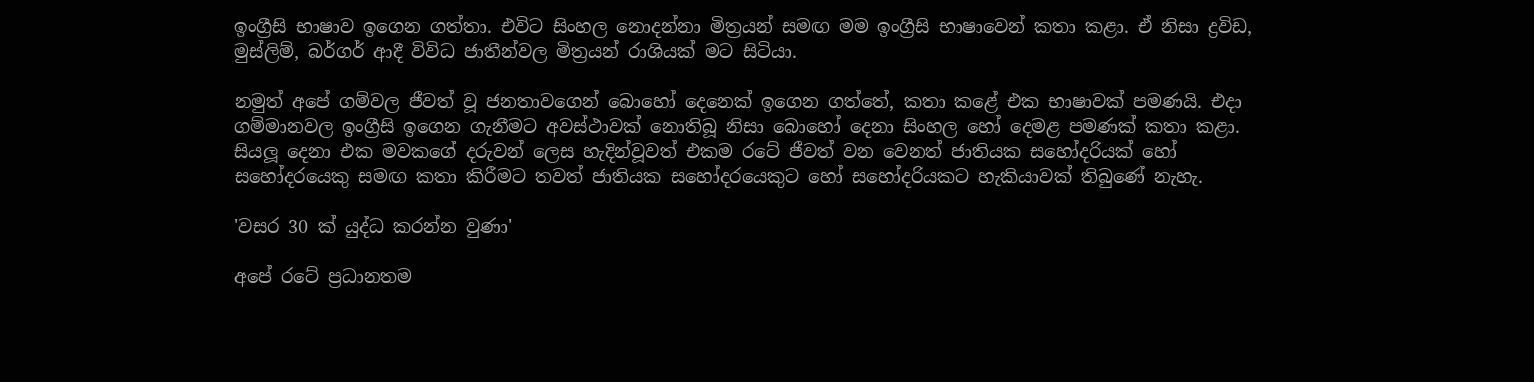ඉංග්‍රීසි භාෂාව ඉගෙන ගත්තා. එවිට සිංහල නොදන්නා මිත්‍රයන් සමඟ මම ඉංග්‍රීසි භාෂාවෙන් කතා කළා. ඒ නිසා ද්‍රවිඩ, මුස්ලිම්, බර්ගර් ආදී විවිධ ජාතීන්වල මිත්‍රයන් රාශියක් මට සිටියා.

නමුත් අපේ ගම්වල ජීවත් වූ ජනතාවගෙන් බොහෝ දෙනෙක් ඉගෙන ගත්තේ, කතා කළේ එක භාෂාවක් පමණයි. එදා ගම්මානවල ඉංග්‍රීසි ඉගෙන ගැනීමට අවස්ථාවක් නොතිබූ නිසා බොහෝ දෙනා සිංහල හෝ දෙමළ පමණක් කතා කළා. සියලූ දෙනා එක මවකගේ දරුවන් ලෙස හැදින්වූවත් එකම රටේ ජීවත් වන වෙනත් ජාතියක සහෝදරියක් හෝ සහෝදරයෙකු සමඟ කතා කිරීමට තවත් ජාතියක සහෝදරයෙකුට හෝ සහෝදරියකට හැකියාවක් තිබුණේ නැහැ.

'වසර 30 ක් යුද්ධ කරන්න වුණා'

අපේ රටේ ප්‍රධානතම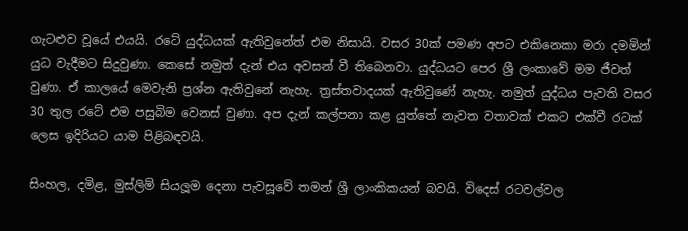ගැටළුව වූයේ එයයි. රටේ යුද්ධයක් ඇතිවුනේත් එම නිසායි. වසර 30ක් පමණ අපට එකිනෙකා මරා දමමින් යුධ වැදීමට සිදුවුණා. කෙසේ නමුත් දැන් එය අවසන් වී තිබෙනවා. යුද්ධයට පෙර ශ්‍රී ලංකාවේ මම ජීවත් වුණා. ඒ කාලයේ මෙවැනි ප්‍රශ්න ඇතිවුනේ නැහැ. ත්‍රස්තවාදයක් ඇතිවුණේ නැහැ. නමුත් යුද්ධය පැවති වසර 30 තුල රටේ එම පසුබිම වෙනස් වුණා. අප දැන් කල්පනා කළ යුත්තේ නැවත වතාවක් එකට එක්වී රටක් ලෙස ඉදිරියට යාම පිළිබඳවයි.

සිංහල, දමිළ, මුස්ලිම් සියලූම දෙනා පැවසූවේ තමන් ශ්‍රී ලාංකිකයන් බවයි. විදෙස් රටවල්වල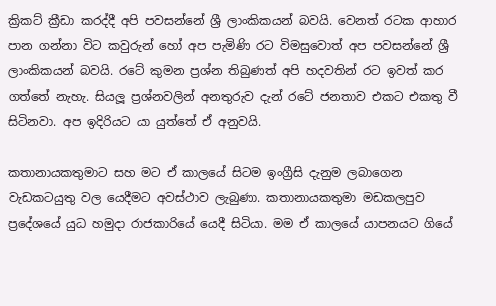ක්‍රිකට් ක්‍රීඩා කරද්දී අපි පවසන්නේ ශ්‍රී ලාංකිකයන් බවයි. වෙනත් රටක ආහාර පාන ගන්නා විට කවුරුන් හෝ අප පැමිණි රට විමසුවොත් අප පවසන්නේ ශ්‍රී ලාංකිකයන් බවයි. රටේ කුමන ප්‍රශ්න තිබුණත් අපි හදවතින් රට ඉවත් කර ගත්තේ නැහැ. සියලූ ප්‍රශ්නවලින් අනතුරුව දැන් රටේ ජනතාව එකට එකතු වී සිටිනවා. අප ඉදිරියට යා යුත්තේ ඒ අනුවයි.

කතානායකතුමාට සහ මට ඒ කාලයේ සිටම ඉංග්‍රීසි දැනුම ලබාගෙන වැඩකටයුතු වල යෙදීමට අවස්ථාව ලැබුණා. කතානායකතුමා මඩකලපුව ප්‍රදේශයේ යුධ හමුදා රාජකාරියේ යෙදී සිටියා. මම ඒ කාලයේ යාපනයට ගියේ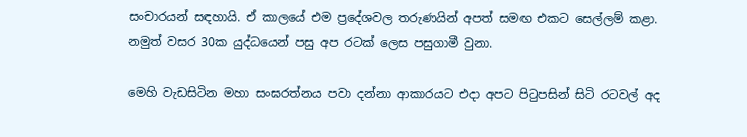සංචාරයන් සඳහායි. ඒ කාලයේ එම ප්‍රදේශවල තරුණයින් අපත් සමඟ එකට සෙල්ලම් කළා. නමුත් වසර 30ක යුද්ධයෙන් පසු අප රටක් ලෙස පසුගාමී වුනා.

මෙහි වැඩසිටින මහා සංඝරත්නය පවා දන්නා ආකාරයට එදා අපට පිටුපසින් සිටි රටවල් අද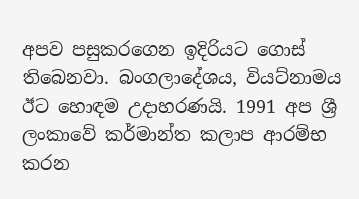අපව පසුකරගෙන ඉදිරියට ගොස් තිබෙනවා. බංගලාදේශය, වියට්නාමය ඊට හොඳම උදාහරණයි. 1991 අප ශ්‍රී ලංකාවේ කර්මාන්ත කලාප ආරම්භ කරන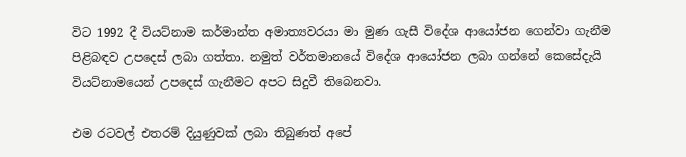විට 1992 දී වියට්නාම කර්මාන්ත අමාත්‍යවරයා මා මුණ ගැසී විදේශ ආයෝජන ගෙන්වා ගැනීම පිළිබඳව උපදෙස් ලබා ගත්තා. නමුත් වර්තමානයේ විදේශ ආයෝජන ලබා ගන්නේ කෙසේදැයි වියට්නාමයෙන් උපදෙස් ගැනීමට අපට සිදුවී තිබෙනවා.

එම රටවල් එතරම් දියුණුවක් ලබා තිබුණත් අපේ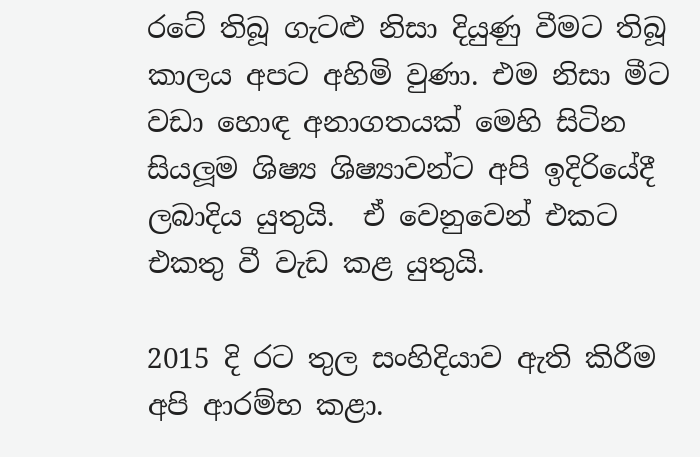රටේ තිබූ ගැටළු නිසා දියුණු වීමට තිබූ කාලය අපට අහිමි වුණා. එම නිසා මීට වඩා හොඳ අනාගතයක් මෙහි සිටින සියලූම ශිෂ්‍ය ශිෂ්‍යාවන්ට අපි ඉදිරියේදී ලබාදිය යුතුයි.  ඒ වෙනුවෙන් එකට එකතු වී වැඩ කළ යුතුයි.

2015 දි රට තුල සංහිදියාව ඇති කිරීම අපි ආරම්භ කළා.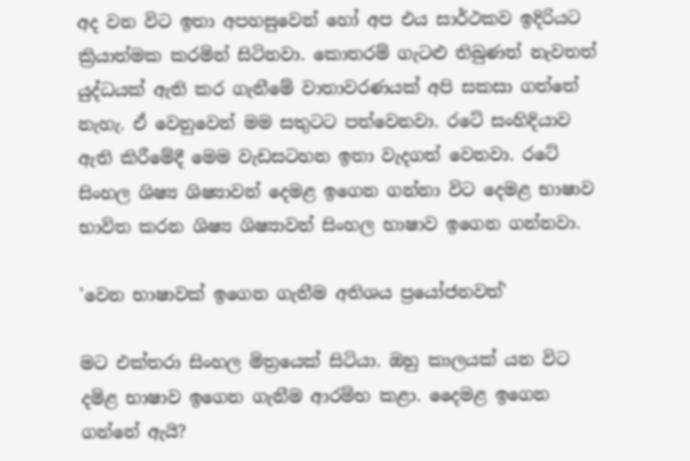අද වන විට ඉතා අපහසුවෙන් හෝ අප එය සාර්ථකව ඉදිරියට ක්‍රියාත්මක කරමින් සිටිනවා. කොතරම් ගැටළු තිබුණත් නැවතත් යුද්ධයක් ඇති කර ගැනීමේ වාතාවරණයක් අපි සකසා ගත්තේ නැහැ. ඒ වෙනුවෙන් මම සතුටට පත්වෙනවා. රටේ සංහිදියාව ඇති කිරීමේදී මෙම වැඩසටහන ඉතා වැදගත් වෙනවා. රටේ සිංහල ශිෂ්‍ය ශිෂ්‍යාවන් දෙමළ ඉගෙන ගන්නා විට දෙමළ භාෂාව භාවිත කරන ශිෂ්‍ය ශිෂ්‍යාවන් සිංහල භාෂාව ඉගෙන ගන්නවා.

'වෙන භාෂාවක් ඉගෙන ගැනීම අතිශය ප්‍රයෝජනවත්'

මට එක්තරා සිංහල මිත්‍රයෙක් සිටියා. ඔහු කාලයක් යන විට දමිළ භාෂාව ඉගෙන ගැනීම ආරම්භ කළා. දෛමළ ඉගෙන ගන්නේ ඇයි?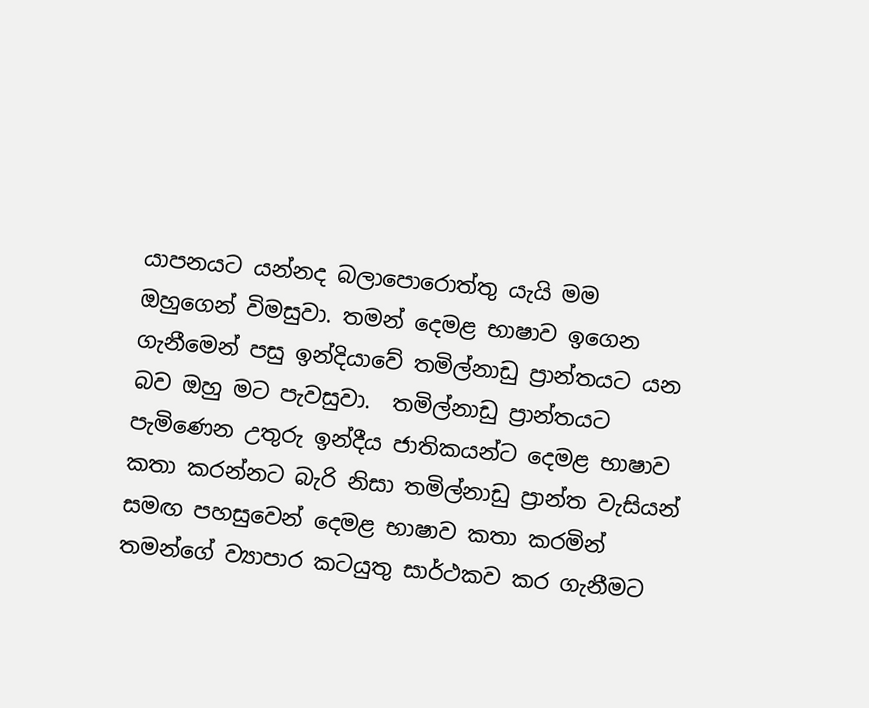යාපනයට යන්නද බලාපොරොත්තු යැයි මම ඔහුගෙන් විමසුවා. තමන් දෙමළ භාෂාව ඉගෙන ගැනීමෙන් පසු ඉන්දියාවේ තමිල්නාඩු ප්‍රාන්තයට යන බව ඔහු මට පැවසුවා.  තමිල්නාඩු ප්‍රාන්තයට පැමිණෙන උතුරු ඉන්දීය ජාතිකයන්ට දෙමළ භාෂාව කතා කරන්නට බැරි නිසා තමිල්නාඩු ප්‍රාන්ත වැසියන් සමඟ පහසුවෙන් දෙමළ භාෂාව කතා කරමින් තමන්ගේ ව්‍යාපාර කටයුතු සාර්ථකව කර ගැනීමට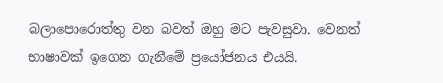බලාපොරොත්තු වන බවත් ඔහු මට පැවසුවා. වෙනත් භාෂාවක් ඉගෙන ගැනීමේ ප්‍රයෝජනය එයයි.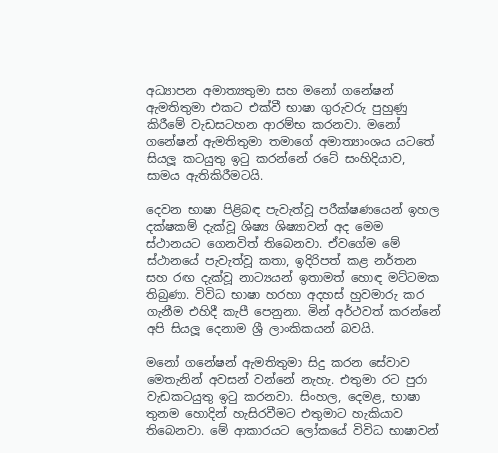අධ්‍යාපන අමාත්‍යතුමා සහ මනෝ ගනේෂන් ඇමතිතුමා එකට එක්වී භාෂා ගුරුවරු පුහුණු කිරීමේ වැඩසටහන ආරම්භ කරනවා. මනෝ ගනේෂන් ඇමතිතුමා තමාගේ අමාත්‍යාංශය යටතේ සියලූ කටයුතු ඉටු කරන්නේ රටේ සංහිදියාව, සාමය ඇතිකිරීමටයි.

දෙවන භාෂා පිළිබඳ පැවැත්වූ පරීක්ෂණයෙන් ඉහල දක්ෂකම් දැක්වූ ශිෂ්‍ය ශිෂ්‍යාවන් අද මෙම ස්ථානයට ගෙනවිත් තිබෙනවා. ඒවගේම මේ ස්ථානයේ පැවැත්වූ කතා, ඉදිරිපත් කළ නර්තන සහ රඟ දැක්වූ නාට්‍යයන් ඉතාමත් හොඳ මට්ටමක තිබුණා. විවිධ භාෂා හරහා අදහස් හුවමාරු කර ගැනීම එහිදී කැපී පෙනුනා. මින් අර්ථවත් කරන්නේ අපි සියලූ දෙනාම ශ්‍රී ලාංකිකයන් බවයි.

මනෝ ගනේෂන් ඇමතිතුමා සිදු කරන සේවාව මෙතැනින් අවසන් වන්නේ නැහැ. එතුමා රට පුරා වැඩකටයුතු ඉටු කරනවා. සිංහල, දෙමළ, භාෂා තුනම හොදින් හැසිරවීමට එතුමාට හැකියාව තිබෙනවා. මේ ආකාරයට ලෝකයේ විවිධ භාෂාවන්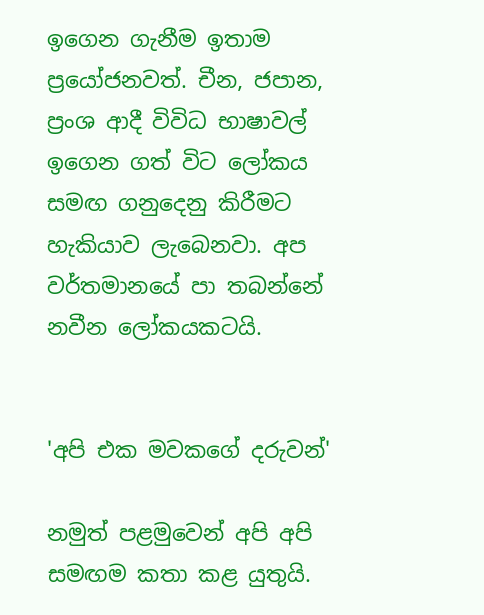ඉගෙන ගැනීම ඉතාම ප්‍රයෝජනවත්. චීන, ජපාන, ප්‍රංශ ආදී විවිධ භාෂාවල් ඉගෙන ගත් විට ලෝකය සමඟ ගනුදෙනු කිරීමට හැකියාව ලැබෙනවා. අප වර්තමානයේ පා තබන්නේ නවීන ලෝකයකටයි.


'අපි එක මවකගේ දරුවන්'

නමුත් පළමුවෙන් අපි අපි සමඟම කතා කළ යුතුයි.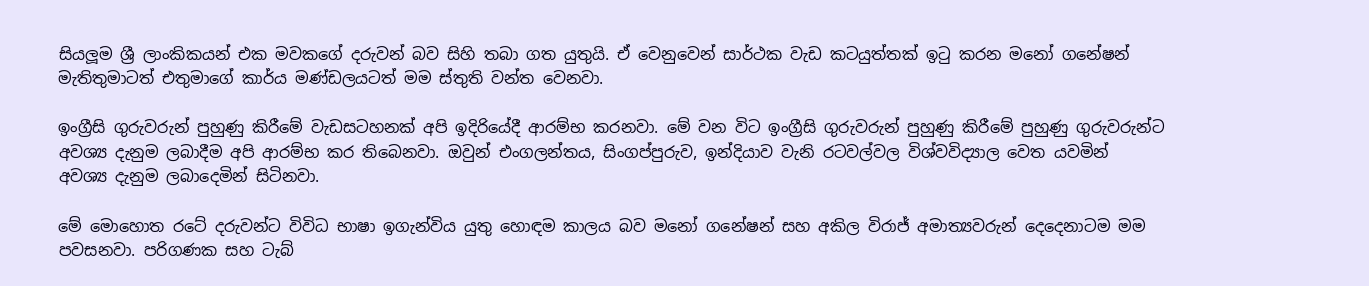සියලූම ශ්‍රී ලාංකිකයන් එක මවකගේ දරුවන් බව සිහි තබා ගත යුතුයි. ඒ වෙනුවෙන් සාර්ථක වැඩ කටයුත්තක් ඉටු කරන මනෝ ගනේෂන් මැතිතුමාටත් එතුමාගේ කාර්ය මණ්ඩලයටත් මම ස්තුති වන්ත වෙනවා.

ඉංග්‍රීසි ගුරුවරුන් පුහුණු කිරීමේ වැඩසටහනක් අපි ඉදිරියේදී ආරම්භ කරනවා. මේ වන විට ඉංග්‍රීසි ගුරුවරුන් පුහුණු කිරීමේ පුහුණු ගුරුවරුන්ට අවශ්‍ය දැනුම ලබාදීම අපි ආරම්භ කර තිබෙනවා. ඔවුන් එංගලන්තය, සිංගප්පුරුව, ඉන්දියාව වැනි රටවල්වල විශ්වවිද්‍යාල වෙත යවමින් අවශ්‍ය දැනුම ලබාදෙමින් සිටිනවා.

මේ මොහොත රටේ දරුවන්ට විවිධ භාෂා ඉගැන්විය යුතු හොඳම කාලය බව මනෝ ගනේෂන් සහ අකිල විරාජ් අමාත්‍යවරුන් දෙදෙනාටම මම පවසනවා. පරිගණක සහ ටැබ්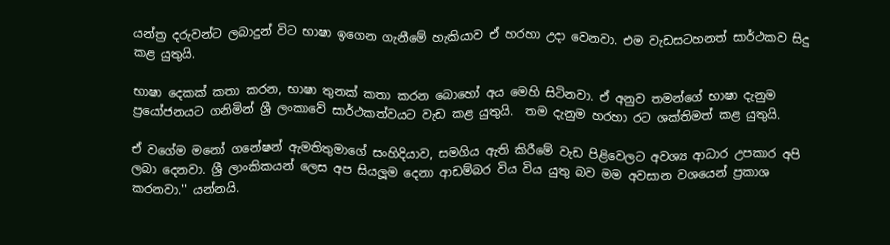යන්ත්‍ර දරුවන්ට ලබාදුන් විට භාෂා ඉගෙන ගැනීමේ හැකියාව ඒ හරහා උදා වෙනවා. එම වැඩසටහනත් සාර්ථකව සිදු කළ යුතුයි.

භාෂා දෙකක් කතා කරන, භාෂා තුනක් කතා කරන බොහෝ අය මෙහි සිටිනවා. ඒ අනුව තමන්ගේ භාෂා දැනුම ප්‍රයෝජනයට ගනිමින් ශ්‍රී ලංකාවේ සාර්ථකත්වයට වැඩ කළ යුතුයි.  තම දැනුම හරහා රට ශක්තිමත් කළ යුතුයි.

ඒ වගේම මනෝ ගනේෂන් ඇමතිතුමාගේ සංහිදියාව, සමගිය ඇති කිරීමේ වැඩ පිළිවෙලට අවශ්‍ය ආධාර උපකාර අපි ලබා දෙනවා. ශ්‍රී ලාංකිකයන් ලෙස අප සියලූම දෙනා ආඩම්බර විය විය යුතු බව මම අවසාන වශයෙන් ප්‍රකාශ කරනවා.'' යන්නයි.